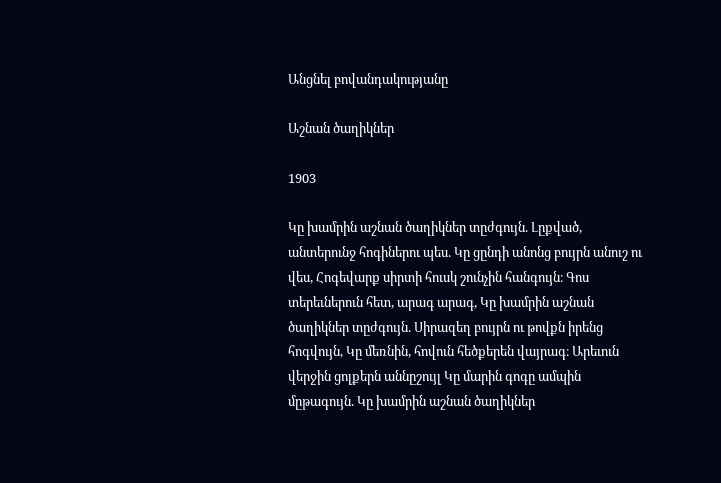Անցնել բովանդակությանը

Աշնան ծաղիկներ

1903

Կը խամրին աշնան ծաղիկներ տըժգույն. Լըքված, անտերունջ հոգիներու պես. Կը ցընդի անոնց բույրն անուշ ու վես, Հոգեվարք սիրտի հուսկ շունչին հանգույն։ Գոս տերեւներուն հետ, արագ արագ, Կը խամրին աշնան ծաղիկներ տըժգույն. Սիրազեղ բույրն ու թովքն իրենց հոգվույն, Կը մեռնին, հովուն հեծքերեն վայրագ։ Արեւուն վերջին ցոլքերն աննըշույլ Կը մարին գոգը ամպին մըթագույն. Կը խամրին աշնան ծաղիկներ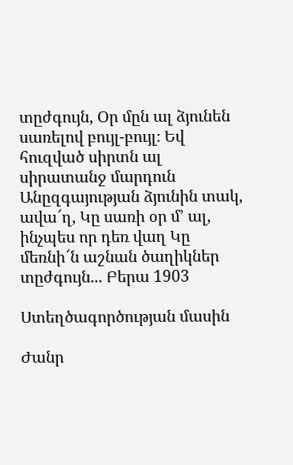տըժգույն, Օր մըն ալ ձյունեն սառելով բույլ-բույլ։ Եվ հուզված սիրտն ալ սիրատանջ մարդուն Անըզգայության ձյունին տակ, ավա՜ղ, Կը սառի օր մ՚ ալ, ինչպես որ դեռ վաղ Կը մեռնի՜ն աշնան ծաղիկներ տըժգույն... Բերա 1903

Ստեղծագործության մասին

Ժանր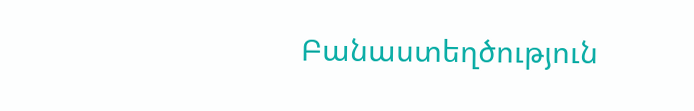Բանաստեղծություն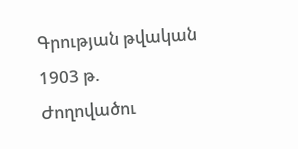Գրության թվական 1903 թ.
Ժողովածու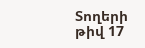Տողերի թիվ 17